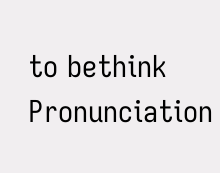to bethink
Pronunciation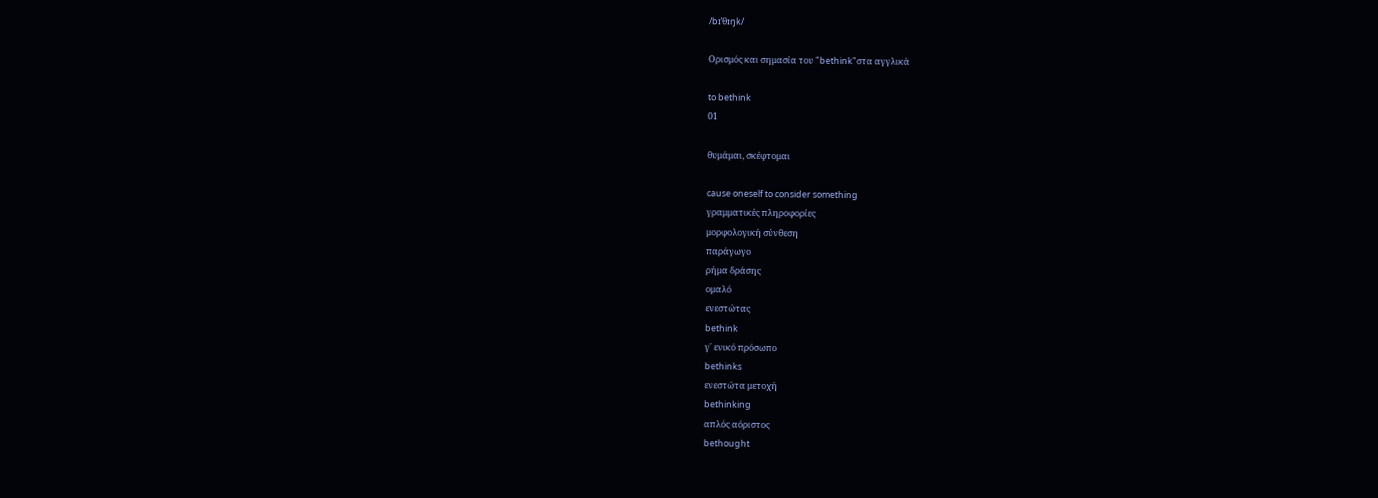/bɪˈθɪŋk/

Ορισμός και σημασία του "bethink"στα αγγλικά

to bethink
01

θυμάμαι, σκέφτομαι

cause oneself to consider something
γραμματικές πληροφορίες
μορφολογική σύνθεση
παράγωγο
ρήμα δράσης
ομαλό
ενεστώτας
bethink
γ΄ ενικό πρόσωπο
bethinks
ενεστώτα μετοχή
bethinking
απλός αόριστος
bethought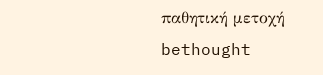παθητική μετοχή
bethought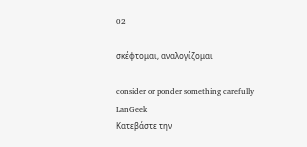02

σκέφτομαι, αναλογίζομαι

consider or ponder something carefully
LanGeek
Κατεβάστε την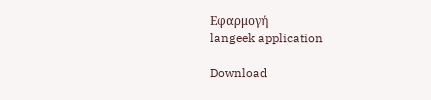Εφαρμογή
langeek application

Download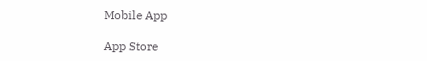Mobile App

App Store